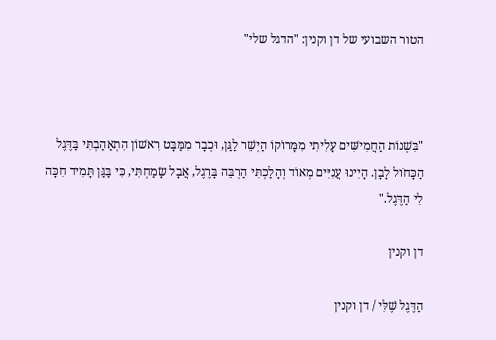הטור השבועי של דן וקנין: "הדגל שלי"



"בִּשְׁנוֹת הַחֲמִישִּׁים עָלִיתִי מִמָּרוֹקוֹ הַיְשֵׁר לַגַּן, וּכְבָר מִמַּבָּט רִאשׁוֹן הִתְאַהַבְתִּי בַּדֶּגֶל הַכָּחֹול לָבָן. הָיִינוּ עֲנִיִּים מְאוֹד וְהָלַכְתִּי הַרְבֵּה בָּרֶגֶל, אֲבָל שָׂמַחְתִּי, כִּי בַּגַּן תָּמִיד חִכָּה לִי הַדֶּגֶל."

דן וקנין

הַדֶּגֶל שֶׁלִּי / דן וקנין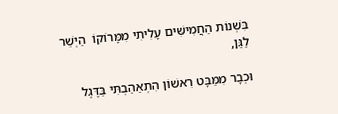בִּשְׁנוֹת הַחֲמִישִּׁים עָלִיתִי מִמָּרוֹקוֹ  הַיְשֵׁר לַגַּן,

וּכְבָר מִמַּבָּט רִאשׁוֹן הִתְאַהַבְתִּי בַּדֶּגֶל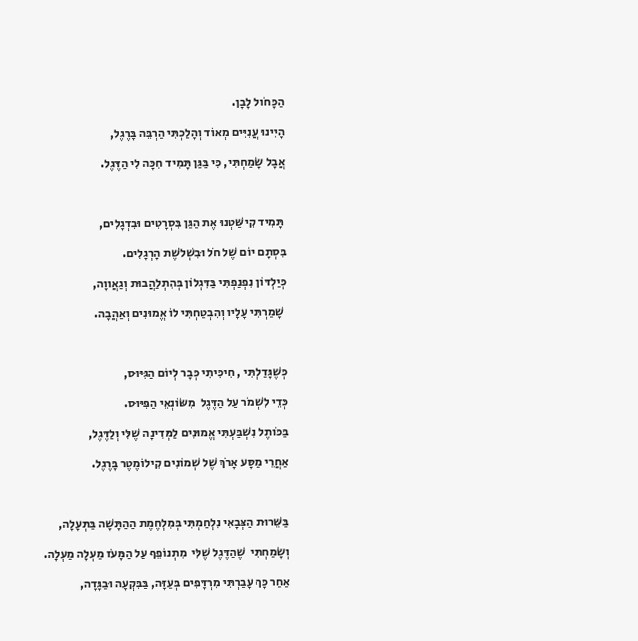הַכָּחֹול לָבָן.

הָיִינוּ עֲנִיִּים מְאוֹד וְהָלַכְתִּי הַרְבֵּה בָּרֶגֶל,

אֲבָל שָׂמַחְתִּי, כִּי בַּגַּן תָּמִיד חִכָּה לִי הַדֶּגֶל.



 תָּמִיד קִישַּׁטְנוּ אֶת הַגַּן בִּסְרָטִים וּבִדְגָלִים,

בִּסְתָם יוֹם שֶׁל חֹל וּבִשְׁלֹשֶׁת הָרְגָלִים.

כְּיַלְדּוֹן נִפְנַפְתִּי בַּדִּגְלוֹן בְּהִתְלַהֲבוּת וְגַאֲווָה,

 שָׁמַרְתִּי עָלָיו וְהִבְטַחְתִּי לוֹ אֱמוּנִים וְאַהֲבָה.



כְּשֶׁגָּדַלְתִּי , חִיכִּיתִי כְּבָר לְיוֹם הַגִּיּוּס,

כְּדֵי לִשְׁמֹר עַל הַדֶּגֶל  מִשּׂוֹנְאֵי הַפִּיּוּס.

בַּכֹּותֶל נִשְׁבַּעְתִּי אֱמוּנִים לַמְּדִינָה שֶׁלִּי וְלַדֶּגֶל,

אַחֲרֵי מַסָּע אָרֹךְ שֶׁל שְׁמוֹנִים קִילוֹמֶטֶר בָּרֶגֶל.



בַּשֵּׁרוּת הַצְּבָאִי נִלְחַמְתִּי בְּמִלְחֶמֶת הַהַתָּשָׁה בַּתְּעָלָה,

וְשָׂמַחְתִּי  שֶׁהַדֶּגֶל שֶׁלִּי  מִתְנוֹפֵף עַל הַמָּעֹז מַעְלָה מַעְלָה.

אַחַר כָּךְ עָבַרְתִּי מִרְדָּפִים בְּעַזָּה, בַּבִּקְעָה וּבַגָּדָה,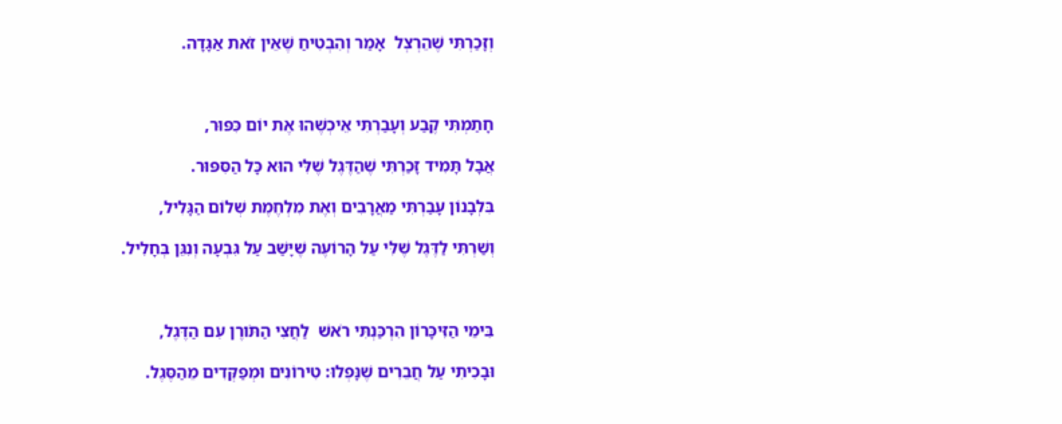וְזָכַרְתִּי שֶׁהֵרְצְל  אָמַר וְהִבְטִיחַ שֶׁאֵין זֹאת אַגָּדָה.



חָתַמְתִּי קֶבַע וְעָבַרְתִּי אֵיכְשֶׁהוּ אֶת יוֹם כִּפּוּר,

אֲבָל תָּמִיד זָכַרְתִּי שֶׁהַדֶּגֶל שֶׁלִּי הוּא כָּל הַסִּפּוּר.

בִּלְבָנוֹן עָבַרְתִּי מַאֲרָבִים וְאֶת מִלְחֶמֶת שְׁלוֹם הַגָּלִיל,

וְשַׁרְתִּי לַדֶּגֶל שֶׁלִּי עַל הָרוֹעֶה שֶׁיָּשַׁב עַל גִּבְעָה וְנִגֵּן בְּחָלִיל.



בִּימֵי הַזִּיכָּרוֹן הִרְכַּנְתִּי רֹאשׁ  לַחֲצִי הַתֹּורֶן עִם הַדֶּגֶל,

וּבָכִיתִי עַל חֲבֵרִים שֶׁנָּפְלוּ: טִירוֹנִים וּמְפַקְּדִים מֵהַסֶּגֶל.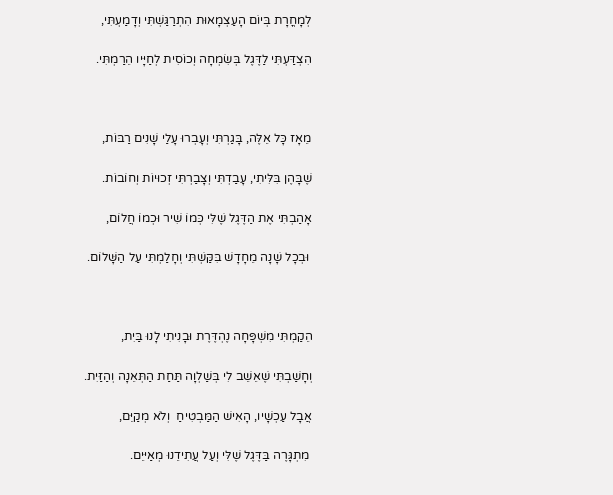לְמָחֳרָת בְּיוֹם הָעַצְמָאוּת הִתְרַגַּשְׁתִּי וְדָמַעְתִּי,

הִצְדַּעְתִּי לַדֶּגֶל בְּשִׂמְחָה וְכוֹסִית לְחַיָּיו הֵרַמְתִּי.



מֵאָז כָּל אֵלֶּה, בָּגַרְתִּי וְעָבְרוּ עָלַי שָׁנִים רַבּוֹת,

שֶׁבָּהֶן בִּלִּיתִי, עָבַדְתִּי וְצָבַרְתִּי זְכוּיוֹת וְחוֹבוֹת.

אָהַבְתִּי אֶת הַדֶּגֶל שֶׁלִּי כְּמוֹ שִׁיר וּכְמוֹ חֲלוֹם,

 וּבְכָל שָׁנָה מֵחָדָשׁ בִּקַּשְׁתִּי וְחָלַמְתִּי עַל הַשָּׁלוֹם.



הֵקַמְתִּי מִשְׁפָּחָה נֶהְדֶּרֶת וּבָנִיתִי לָנוּ בַּיִת,

וְחָשַׁבְתִּי שֶׁאֵשֵׁב לִי בְּשַׁלְוָה תַּחַת הַתְּאֵנָה וְהַזַּיִת.

אֲבָל עַכְשָׁיו, הָאִישׁ הַמַּבְטִיחַ  וְלֹא מְקַיֵּם,

 מִתְגָּרֶה בַּדֶּגֶל שֶׁלִּי וְעַל עֲתִידֵנוּ מְאַיּיֵם.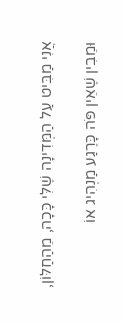אֲנִי מַבִּיט עַל הַמְּדִינָה שֶׁלִּי כָּכָה, מֵהַחַלּוֹן,

וּמֵבִין שֶׁאֵין פֹּה כָּרֶגַע מַנְהִיג אוֹ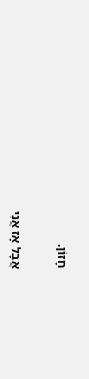חָזוֹן.

אֲבָל אָז אֲנִי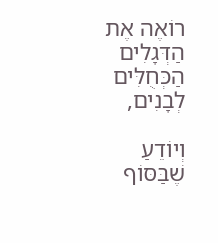רוֹאֶה אֶת הַדְּגָלִים הַכְּחֻלִּים לְבָנִים,

וְיוֹדֵעַ שֶׁבַּסּוֹף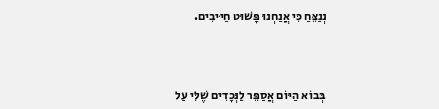נְנַצֵּחַ כִּי אֲנַחְנוּ פָּשׁוּט חַיּיבִים.



 בְּבוֹא הַיּוֹם אֲסַפֵּר לַנְּכָדִים שֶׁלִּי עַל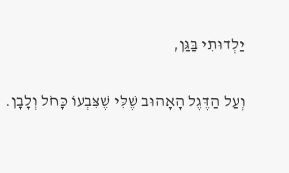יַלְדוּתִי בַּגַּן,

וְעַל הַדֶּגֶל הָאָהוּב שֶׁלִּי שֶׁצִּבְעוֹ כָּחֹל וְלָבָן.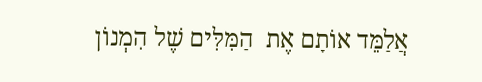אֲלַמֵּד אוֹתָם אֶת  הַמִּלִּים שֶׁל הִמְנוֹן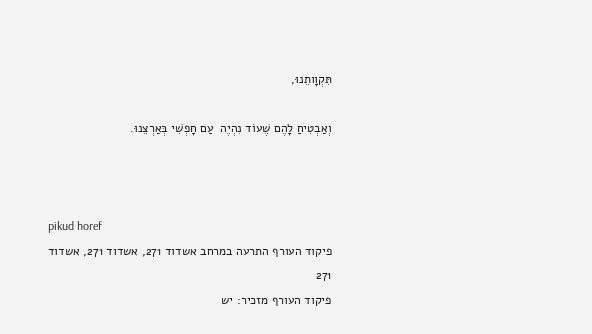תִּקְוָותֵנוּ,

וְאַבְטִיחַ לָהֶם שֶׁעוֹד נִהְיֶה  עַם חָפְשִׁי בְּאַרְצֵנוּ.



pikud horef
פיקוד העורף התרעה במרחב אשדוד 271, אשדוד 271, אשדוד 271
פיקוד העורף מזכיר: יש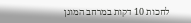לחכות 10 דקות במרחב המוגן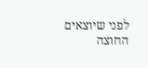לפני שיוצאים החוצה